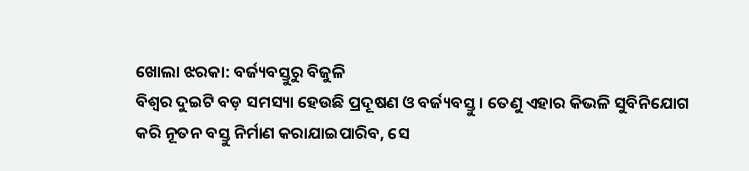ଖୋଲା ଝରକା: ବର୍ଜ୍ୟବସ୍ତୁରୁ ବିଜୁଳି
ବିଶ୍ବର ଦୁଇଟି ବଡ଼ ସମସ୍ୟା ହେଉଛି ପ୍ରଦୂଷଣ ଓ ବର୍ଜ୍ୟବସ୍ତୁ। ତେଣୁ ଏହାର କିଭଳି ସୁବିନିଯୋଗ କରି ନୂତନ ବସ୍ତୁ ନିର୍ମାଣ କରାଯାଇପାରିବ, ସେ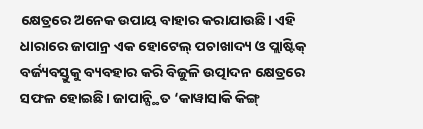କ୍ଷେତ୍ରରେ ଅନେକ ଉପାୟ ବାହାର କରାଯାଉଛି। ଏହି ଧାରାରେ ଜାପାନ୍ର ଏକ ହୋଟେଲ୍ ପଚାଖାଦ୍ୟ ଓ ପ୍ଲାଷ୍ଟିକ୍ ବର୍ଜ୍ୟବସ୍ତୁକୁ ବ୍ୟବହାର କରି ବିଜୁଳି ଉତ୍ପାଦନ କ୍ଷେତ୍ରରେ ସଫଳ ହୋଇଛି। ଜାପାନ୍ସ୍ଥିତ ‘କାୱାସାକି କିଙ୍ଗ୍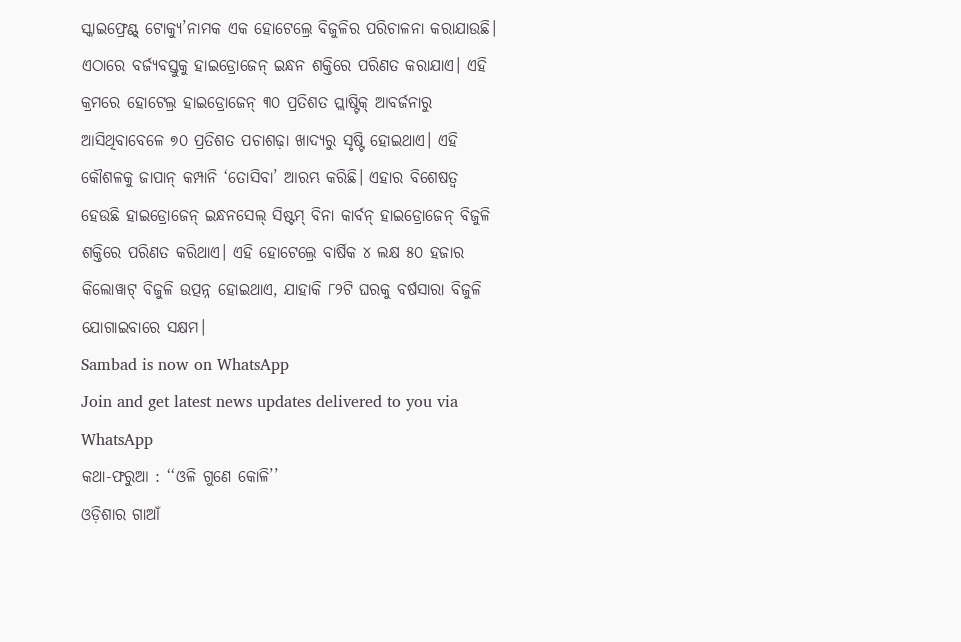ସ୍କାଇଫ୍ରେଣ୍ଟ୍ ଟୋକ୍ୟୁ’ନାମକ ଏକ ହୋଟେଲ୍ରେ ବିଜୁଳିର ପରିଚାଳନା କରାଯାଉଛି। ଏଠାରେ ବର୍ଜ୍ୟବସ୍ତୁକୁ ହାଇଡ୍ରୋଜେନ୍ ଇନ୍ଧନ ଶକ୍ତିରେ ପରିଣତ କରାଯାଏ। ଏହି କ୍ରମରେ ହୋଟେଲ୍ର ହାଇଡ୍ରୋଜେନ୍ ୩୦ ପ୍ରତିଶତ ପ୍ଲାଷ୍ଟିକ୍ ଆବର୍ଜନାରୁ ଆସିଥିବାବେଳେ ୭୦ ପ୍ରତିଶତ ପଚାଶଢ଼ା ଖାଦ୍ୟରୁ ସୃଷ୍ଟି ହୋଇଥାଏ। ଏହି କୌଶଳକୁ ଜାପାନ୍ କମ୍ପାନି ‘ତୋସିବା’ ଆରମ୍ଭ କରିଛି। ଏହାର ବିଶେଷତ୍ବ ହେଉଛି ହାଇଡ୍ରୋଜେନ୍ ଇନ୍ଧନସେଲ୍ ସିଷ୍ଟମ୍ ବିନା କାର୍ବନ୍ ହାଇଡ୍ରୋଜେନ୍ ବିଜୁଳି ଶକ୍ତିରେ ପରିଣତ କରିଥାଏ। ଏହି ହୋଟେଲ୍ରେ ବାର୍ଷିକ ୪ ଲକ୍ଷ ୫୦ ହଜାର କିଲୋୱାଟ୍ ବିଜୁଳି ଉତ୍ପନ୍ନ ହୋଇଥାଏ, ଯାହାକି ୮୨ଟି ଘରକୁ ବର୍ଷସାରା ବିଜୁଳି ଯୋଗାଇବାରେ ସକ୍ଷମ।
Sambad is now on WhatsApp
Join and get latest news updates delivered to you via WhatsApp
କଥା-ଫରୁଆ : ‘‘ଓଳି ଗୁଣେ କୋଳି’’
ଓଡ଼ିଶାର ଗାଆଁ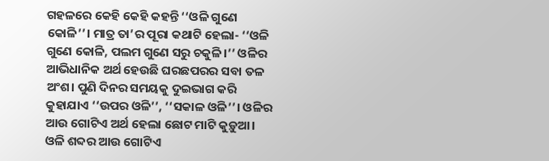ଗହଳରେ କେହି କେହି କହନ୍ତି ‘‘ଓଳି ଗୁଣେ କୋଳି’’। ମାତ୍ର ତା’ର ପୂରା କଥାଟି ହେଲା- ‘‘ଓଳି ଗୁଣେ କୋଳି, ପଲମ ଗୁଣେ ସରୁ ଚକୁଳି।’’ ଓଳିର ଆଭିଧାନିକ ଅର୍ଥ ହେଉଛି ଘରଛପରର ସବା ତଳ ଅଂଶ। ପୁଣି ଦିନର ସମୟକୁ ଦୁଇଭାଗ କରି କୁହାଯାଏ ‘‘ଉପର ଓଳି’’, ‘‘ସକାଳ ଓଳି’’। ଓଳିର ଆଉ ଗୋଟିଏ ଅର୍ଥ ହେଲା ଛୋଟ ମାଟି କୁଡ଼ୁଆ। ଓଳି ଶବ୍ଦର ଆଉ ଗୋଟିଏ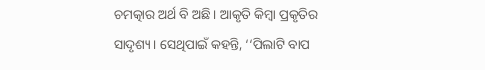ଚମତ୍କାର ଅର୍ଥ ବି ଅଛି। ଆକୃତି କିମ୍ବା ପ୍ରକୃତିର ସାଦୃଶ୍ୟ। ସେଥିପାଇଁ କହନ୍ତି, ‘‘ପିଲାଟି ବାପ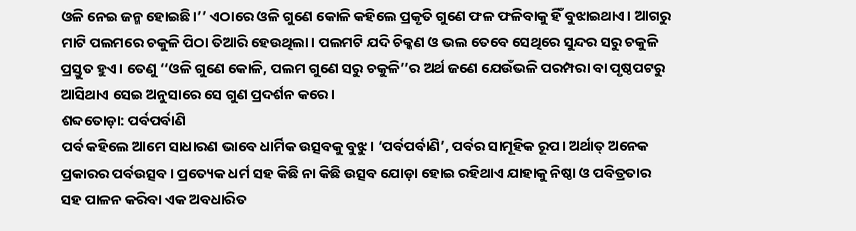ଓଳି ନେଇ ଜନ୍ମ ହୋଇଛି।’’ ଏଠାରେ ଓଳି ଗୁଣେ କୋଳି କହିଲେ ପ୍ରକୃତି ଗୁଣେ ଫଳ ଫଳିବାକୁ ହିଁ ବୁଝାଇଥାଏ। ଆଗରୁ ମାଟି ପଲମରେ ଚକୁଳି ପିଠା ତିଆରି ହେଉଥିଲା। ପଲମଟି ଯଦି ଚିକ୍କଣ ଓ ଭଲ ତେବେ ସେଥିରେ ସୁନ୍ଦର ସରୁ ଚକୁଳି ପ୍ରସ୍ତୁତ ହୁଏ। ତେଣୁ ‘‘ଓଳି ଗୁଣେ କୋଳି, ପଲମ ଗୁଣେ ସରୁ ଚକୁଳି’’ର ଅର୍ଥ ଜଣେ ଯେଉଁଭଳି ପରମ୍ପରା ବା ପୃଷ୍ଠପଟରୁ ଆସିଥାଏ ସେଇ ଅନୁସାରେ ସେ ଗୁଣ ପ୍ରଦର୍ଶନ କରେ।
ଶବ୍ଦତୋଡ଼ା: ପର୍ବପର୍ବାଣି
ପର୍ବ କହିଲେ ଆମେ ସାଧାରଣ ଭାବେ ଧାର୍ମିକ ଉତ୍ସବକୁ ବୁଝୁ। ‘ପର୍ବପର୍ବାଣି’, ପର୍ବର ସାମୂହିକ ରୂପ। ଅର୍ଥାତ୍ ଅନେକ ପ୍ରକାରର ପର୍ବଉତ୍ସବ। ପ୍ରତ୍ୟେକ ଧର୍ମ ସହ କିଛି ନା କିଛି ଉତ୍ସବ ଯୋଡ଼ା ହୋଇ ରହିଥାଏ ଯାହାକୁ ନିଷ୍ଠା ଓ ପବିତ୍ରତାର ସହ ପାଳନ କରିବା ଏକ ଅବଧାରିତ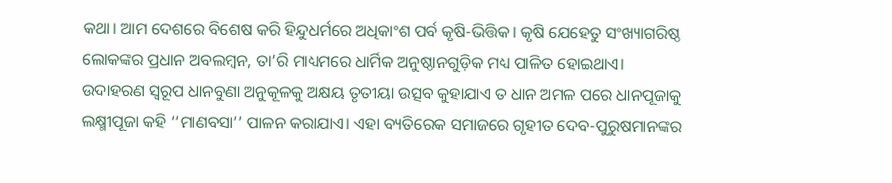କଥା। ଆମ ଦେଶରେ ବିଶେଷ କରି ହିନ୍ଦୁଧର୍ମରେ ଅଧିକାଂଶ ପର୍ବ କୃଷି-ଭିତ୍ତିକ। କୃଷି ଯେହେତୁ ସଂଖ୍ୟାଗରିଷ୍ଠ ଲୋକଙ୍କର ପ୍ରଧାନ ଅବଲମ୍ବନ, ତା’ରି ମାଧ୍ୟମରେ ଧାର୍ମିକ ଅନୁଷ୍ଠାନଗୁଡ଼ିକ ମଧ୍ୟ ପାଳିତ ହୋଇଥାଏ। ଉଦାହରଣ ସ୍ବରୂପ ଧାନବୁଣା ଅନୁକୂଳକୁ ଅକ୍ଷୟ ତୃତୀୟା ଉତ୍ସବ କୁହାଯାଏ ତ ଧାନ ଅମଳ ପରେ ଧାନପୂଜାକୁ ଲକ୍ଷ୍ମୀପୂଜା କହି ‘‘ମାଣବସା’’ ପାଳନ କରାଯାଏ। ଏହା ବ୍ୟତିରେକ ସମାଜରେ ଗୃହୀତ ଦେବ-ପୁରୁଷମାନଙ୍କର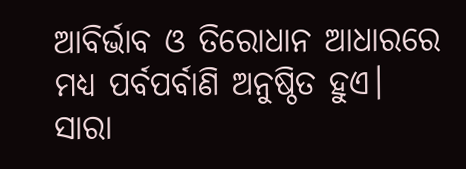ଆବିର୍ଭାବ ଓ ତିରୋଧାନ ଆଧାରରେ ମଧ୍ୟ ପର୍ବପର୍ବାଣି ଅନୁଷ୍ଠିତ ହୁଏ। ସାରା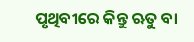ପୃଥିବୀରେ କିନ୍ତୁ ଋତୁ ବା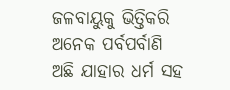ଜଳବାୟୁକୁ ଭିତ୍ତିକରି ଅନେକ ପର୍ବପର୍ବାଣି ଅଛି ଯାହାର ଧର୍ମ ସହ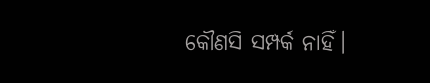କୌଣସି ସମ୍ପର୍କ ନାହିଁ।